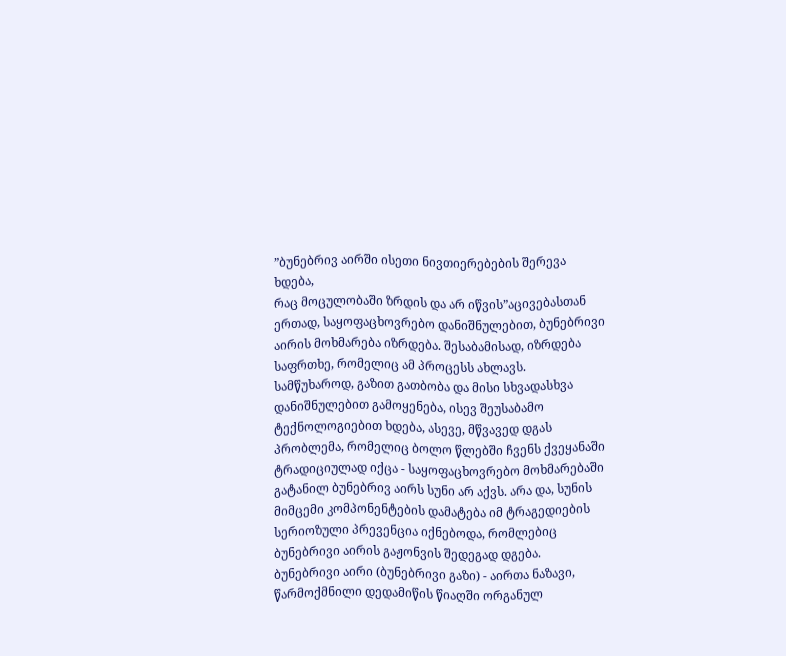”ბუნებრივ აირში ისეთი ნივთიერებების შერევა ხდება,
რაც მოცულობაში ზრდის და არ იწვის”აცივებასთან ერთად, საყოფაცხოვრებო დანიშნულებით, ბუნებრივი აირის მოხმარება იზრდება. შესაბამისად, იზრდება საფრთხე, რომელიც ამ პროცესს ახლავს. სამწუხაროდ, გაზით გათბობა და მისი სხვადასხვა დანიშნულებით გამოყენება, ისევ შეუსაბამო ტექნოლოგიებით ხდება, ასევე, მწვავედ დგას პრობლემა, რომელიც ბოლო წლებში ჩვენს ქვეყანაში ტრადიციულად იქცა - საყოფაცხოვრებო მოხმარებაში გატანილ ბუნებრივ აირს სუნი არ აქვს. არა და, სუნის მიმცემი კომპონენტების დამატება იმ ტრაგედიების სერიოზული პრევენცია იქნებოდა, რომლებიც ბუნებრივი აირის გაჟონვის შედეგად დგება.
ბუნებრივი აირი (ბუნებრივი გაზი) - აირთა ნაზავი, წარმოქმნილი დედამიწის წიაღში ორგანულ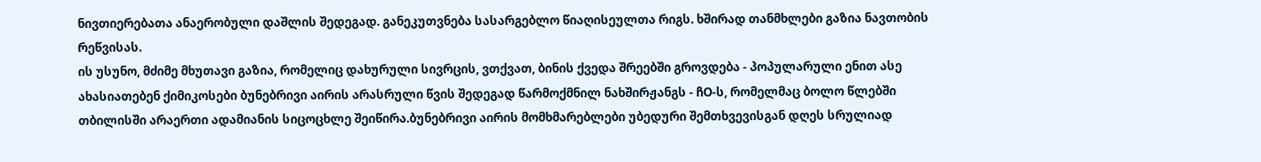ნივთიერებათა ანაერობული დაშლის შედეგად. განეკუთვნება სასარგებლო წიაღისეულთა რიგს. ხშირად თანმხლები გაზია ნავთობის რეწვისას.
ის უსუნო, მძიმე მხუთავი გაზია, რომელიც დახურული სივრცის, ვთქვათ, ბინის ქვედა შრეებში გროვდება - პოპულარული ენით ასე ახასიათებენ ქიმიკოსები ბუნებრივი აირის არასრული წვის შედეგად წარმოქმნილ ნახშირჟანგს - ჩO-ს, რომელმაც ბოლო წლებში თბილისში არაერთი ადამიანის სიცოცხლე შეიწირა.ბუნებრივი აირის მომხმარებლები უბედური შემთხვევისგან დღეს სრულიად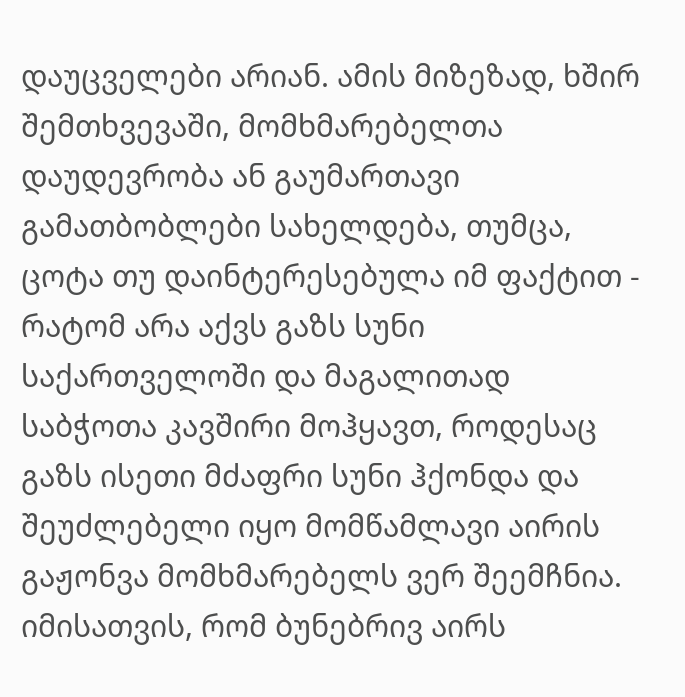დაუცველები არიან. ამის მიზეზად, ხშირ შემთხვევაში, მომხმარებელთა დაუდევრობა ან გაუმართავი გამათბობლები სახელდება, თუმცა, ცოტა თუ დაინტერესებულა იმ ფაქტით - რატომ არა აქვს გაზს სუნი საქართველოში და მაგალითად საბჭოთა კავშირი მოჰყავთ, როდესაც გაზს ისეთი მძაფრი სუნი ჰქონდა და შეუძლებელი იყო მომწამლავი აირის გაჟონვა მომხმარებელს ვერ შეემჩნია.
იმისათვის, რომ ბუნებრივ აირს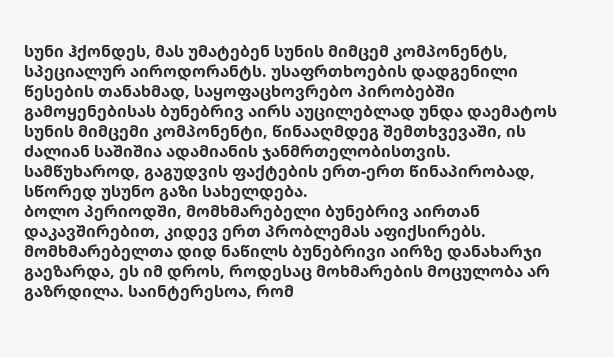სუნი ჰქონდეს, მას უმატებენ სუნის მიმცემ კომპონენტს, სპეციალურ აიროდორანტს. უსაფრთხოების დადგენილი წესების თანახმად, საყოფაცხოვრებო პირობებში გამოყენებისას ბუნებრივ აირს აუცილებლად უნდა დაემატოს სუნის მიმცემი კომპონენტი, წინააღმდეგ შემთხვევაში, ის ძალიან საშიშია ადამიანის ჯანმრთელობისთვის. სამწუხაროდ, გაგუდვის ფაქტების ერთ-ერთ წინაპირობად, სწორედ უსუნო გაზი სახელდება.
ბოლო პერიოდში, მომხმარებელი ბუნებრივ აირთან დაკავშირებით, კიდევ ერთ პრობლემას აფიქსირებს. მომხმარებელთა დიდ ნაწილს ბუნებრივი აირზე დანახარჯი გაეზარდა, ეს იმ დროს, როდესაც მოხმარების მოცულობა არ გაზრდილა. საინტერესოა, რომ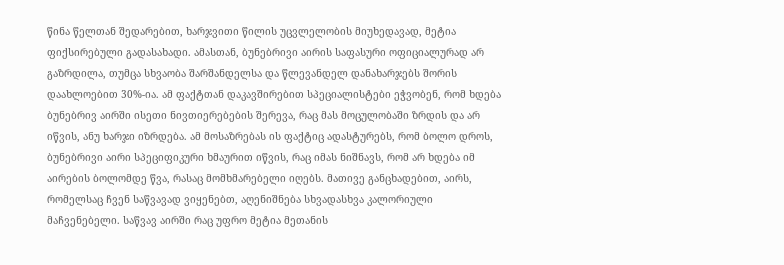წინა წელთან შედარებით, ხარჯვითი წილის უცვლელობის მიუხედავად, მეტია ფიქსირებული გადასახადი. ამასთან, ბუნებრივი აირის საფასური ოფიციალურად არ გაზრდილა, თუმცა სხვაობა შარშანდელსა და წლევანდელ დანახარჯებს შორის დაახლოებით 30%-ია. ამ ფაქტთან დაკავშირებით სპეციალისტები ეჭვობენ, რომ ხდება ბუნებრივ აირში ისეთი ნივთიერებების შერევა, რაც მას მოცულობაში ზრდის და არ იწვის, ანუ ხარჯი იზრდება. ამ მოსაზრებას ის ფაქტიც ადასტურებს, რომ ბოლო დროს, ბუნებრივი აირი სპეციფიკური ხმაურით იწვის, რაც იმას ნიშნავს, რომ არ ხდება იმ აირების ბოლომდე წვა, რასაც მომხმარებელი იღებს. მათივე განცხადებით, აირს, რომელსაც ჩვენ საწვავად ვიყენებთ, აღენიშნება სხვადასხვა კალორიული მაჩვენებელი. საწვავ აირში რაც უფრო მეტია მეთანის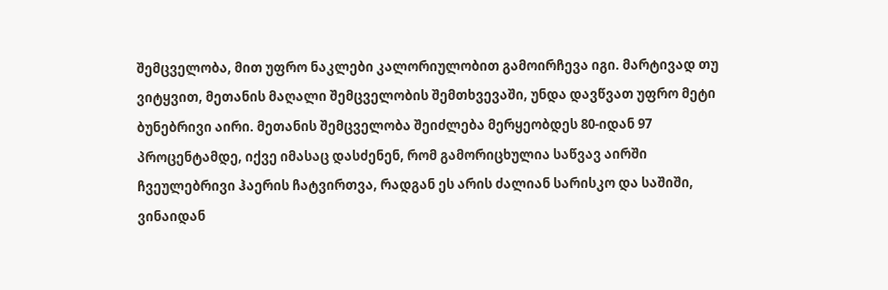შემცველობა, მით უფრო ნაკლები კალორიულობით გამოირჩევა იგი. მარტივად თუ ვიტყვით, მეთანის მაღალი შემცველობის შემთხვევაში, უნდა დავწვათ უფრო მეტი ბუნებრივი აირი. მეთანის შემცველობა შეიძლება მერყეობდეს 80-იდან 97 პროცენტამდე, იქვე იმასაც დასძენენ, რომ გამორიცხულია საწვავ აირში ჩვეულებრივი ჰაერის ჩატვირთვა, რადგან ეს არის ძალიან სარისკო და საშიში, ვინაიდან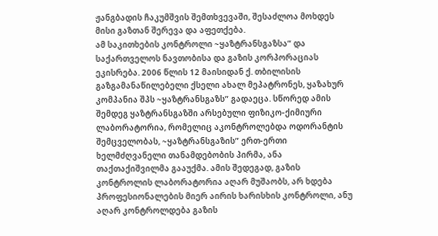ჟანგბადის ჩაკუმშვის შემთხვევაში, შესაძლოა მოხდეს მისი გაზთან შერევა და აფეთქება.
ამ საკითხების კონტროლი ~ყაზტრანსგაზსა” და საქართველოს ნავთობისა და გაზის კორპორაციას ეკისრება. 2006 წლის 12 მაისიდან ქ. თბილისის გაზგამანაწილებელი ქსელი ახალ მეპატრონეს, ყაზახურ კომპანია შპს ~ყაზტრანსგაზს” გადაეცა. სწორედ ამის შემდეგ ყაზტრანსგაზში არსებული ფიზიკო-ქიმიური ლაბორატორია, რომელიც აკონტროლებდა ოდორანტის შემცველობას, ~ყაზტრანსგაზის” ერთ-ერთი ხელმძღვანელი თანამდებობის პირმა, ანა თაქთაქიშვილმა გააუქმა. ამის შედეგად, გაზის კონტროლის ლაბორატორია აღარ მუშაობს, არ ხდება პროფესიონალების მიერ აირის ხარისხის კონტროლი, ანუ აღარ კონტროლდება გაზის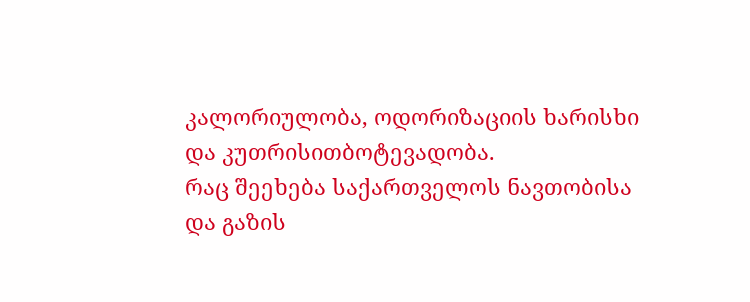კალორიულობა, ოდორიზაციის ხარისხი და კუთრისითბოტევადობა.
რაც შეეხება საქართველოს ნავთობისა და გაზის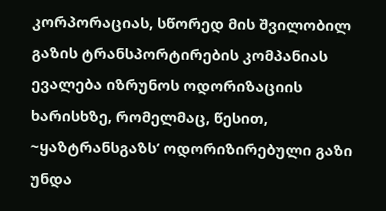კორპორაციას, სწორედ მის შვილობილ გაზის ტრანსპორტირების კომპანიას ევალება იზრუნოს ოდორიზაციის ხარისხზე, რომელმაც, წესით, ~ყაზტრანსგაზს’ ოდორიზირებული გაზი უნდა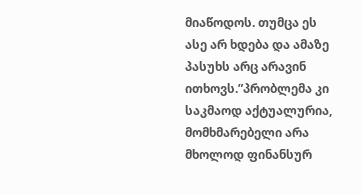მიაწოდოს. თუმცა ეს ასე არ ხდება და ამაზე პასუხს არც არავინ ითხოვს.”პრობლემა კი საკმაოდ აქტუალურია, მომხმარებელი არა მხოლოდ ფინანსურ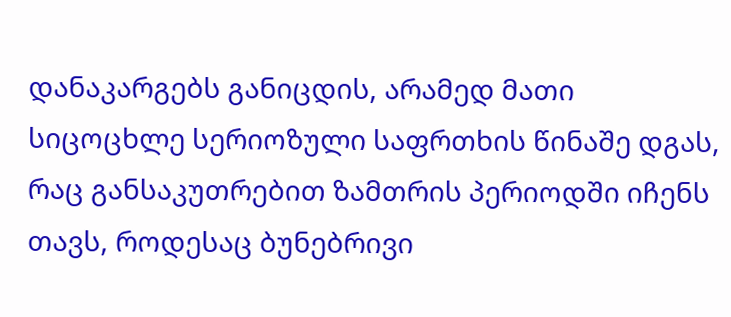დანაკარგებს განიცდის, არამედ მათი სიცოცხლე სერიოზული საფრთხის წინაშე დგას, რაც განსაკუთრებით ზამთრის პერიოდში იჩენს თავს, როდესაც ბუნებრივი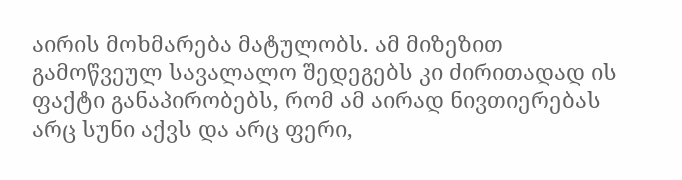აირის მოხმარება მატულობს. ამ მიზეზით გამოწვეულ სავალალო შედეგებს კი ძირითადად ის ფაქტი განაპირობებს, რომ ამ აირად ნივთიერებას არც სუნი აქვს და არც ფერი,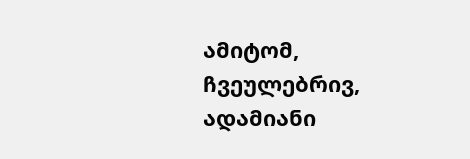ამიტომ, ჩვეულებრივ, ადამიანი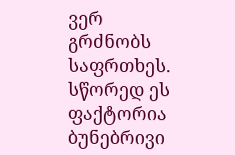ვერ გრძნობს საფრთხეს. სწორედ ეს ფაქტორია ბუნებრივი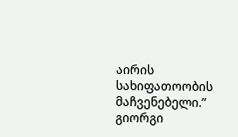აირის სახიფათოობის მაჩვენებელი.”
გიორგი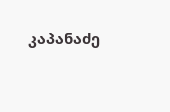კაპანაძე